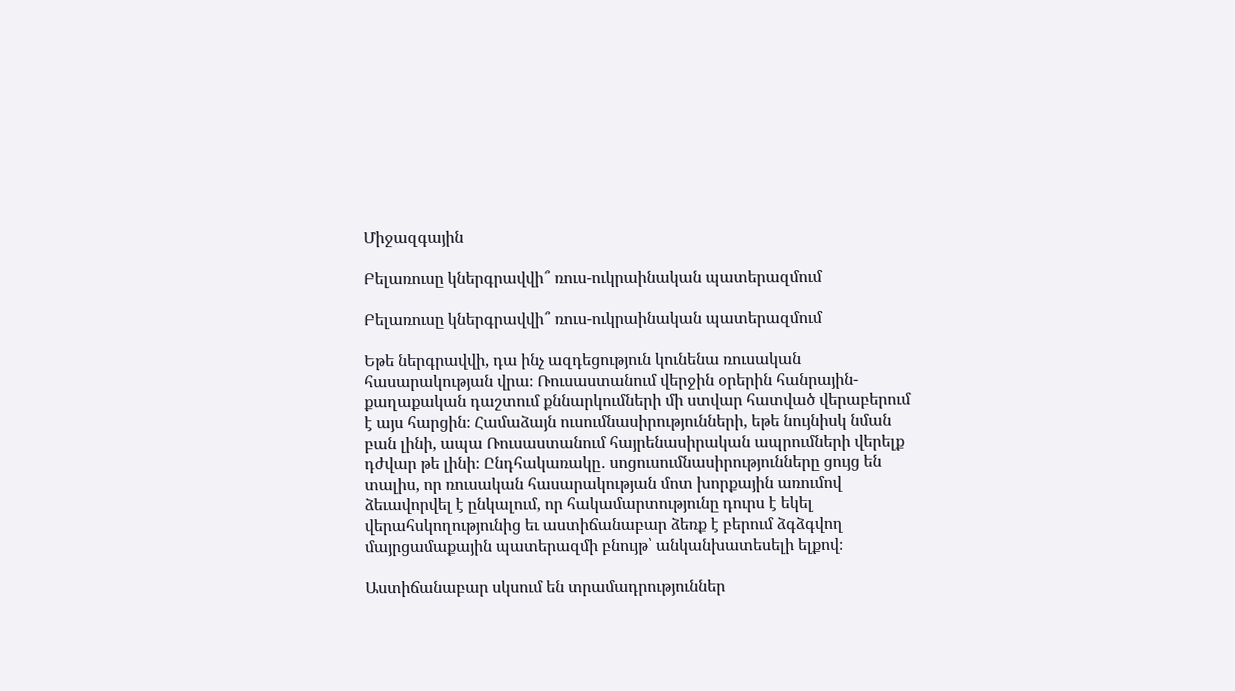Միջազգային

Բելառուսը կներգրավվի՞ ռուս-ուկրաինական պատերազմում

Բելառուսը կներգրավվի՞ ռուս-ուկրաինական պատերազմում

Եթե ներգրավվի, դա ինչ ազդեցություն կունենա ռուսական հասարակության վրա։ Ռուսաստանում վերջին օրերին հանրային-քաղաքական դաշտում քննարկումների մի ստվար հատված վերաբերում է այս հարցին։ Համաձայն ուսումնասիրությունների, եթե նույնիսկ նման բան լինի, ապա Ռուսաստանում հայրենասիրական ապրումների վերելք դժվար թե լինի։ Ընդհակառակը․ սոցուսումնասիրությունները ցույց են տալիս, որ ռուսական հասարակության մոտ խորքային առումով ձեւավորվել է ընկալում, որ հակամարտությունը դուրս է եկել վերահսկողությունից եւ աստիճանաբար ձեռք է բերում ձգձգվող մայրցամաքային պատերազմի բնույթ՝ անկանխատեսելի ելքով։

Աստիճանաբար սկսում են տրամադրություններ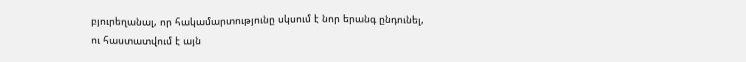բյուրեղանալ, որ հակամարտությունը սկսում է նոր երանգ ընդունել, ու հաստատվում է այն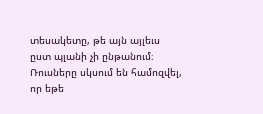տեսակետը, թե այն այլեւս ըստ պլանի չի ընթանում։ Ռուսները սկսում են համոզվել, որ եթե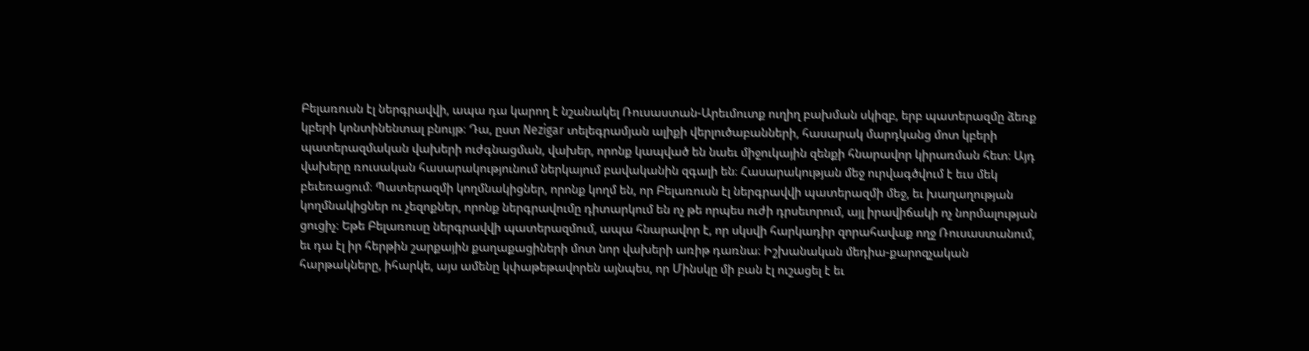Բելառուսն էլ ներգրավվի, ապա դա կարող է նշանակել Ռուսաստան-Արեւմուտք ուղիղ բախման սկիզբ, երբ պատերազմը ձեռք կբերի կոնտինենտալ բնույթ։ Դա, ըստ Nezigar տելեգրամյան ալիքի վերլուծաբանների, հասարակ մարդկանց մոտ կբերի պատերազմական վախերի ուժգնացման, վախեր, որոնք կապված են նաեւ միջուկային զենքի հնարավոր կիրառման հետ։ Այդ վախերը ռուսական հասարակությունում ներկայում բավականին զգալի են։ Հասարակության մեջ ուրվագծվում է եւս մեկ բեւեռացում։ Պատերազմի կողմնակիցներ, որոնք կողմ են, որ Բելառուսն էլ ներգրավվի պատերազմի մեջ, եւ խաղաղության կողմնակիցներ ու չեզոքներ, որոնք ներգրավումը դիտարկում են ոչ թե որպես ուժի դրսեւորում, այլ իրավիճակի ոչ նորմալության ցուցիչ։ Եթե Բելառուսը ներգրավվի պատերազմում, ապա հնարավոր է, որ սկսվի հարկադիր զորահավաք ողջ Ռուսաստանում, եւ դա էլ իր հերթին շարքային քաղաքացիների մոտ նոր վախերի առիթ դառնա։ Իշխանական մեդիա-քարոզչական հարթակները, իհարկե, այս ամենը կփաթեթավորեն այնպես, որ Մինսկը մի բան էլ ուշացել է եւ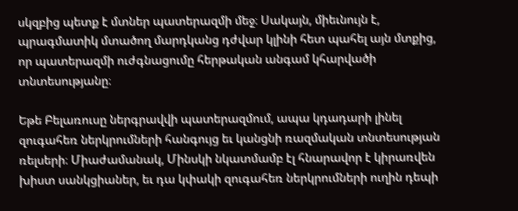սկզբից պետք է մտներ պատերազմի մեջ։ Սակայն, միեւնույն է, պրագմատիկ մտածող մարդկանց դժվար կլինի հետ պահել այն մտքից, որ պատերազմի ուժգնացումը հերթական անգամ կհարվածի տնտեսությանը։

Եթե Բելառուսը ներգրավվի պատերազմում, ապա կդադարի լինել զուգահեռ ներկրումների հանգույց եւ կանցնի ռազմական տնտեսության ռելսերի։ Միաժամանակ, Մինսկի նկատմամբ էլ հնարավոր է կիրառվեն խիստ սանկցիաներ, եւ դա կփակի զուգահեռ ներկրումների ուղին դեպի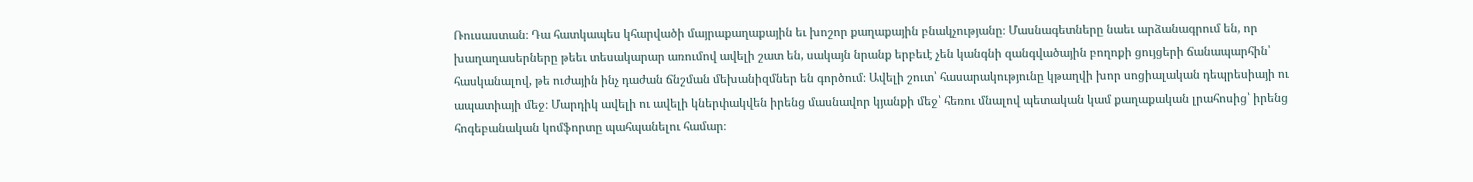Ռուսաստան։ Դա հատկապես կհարվածի մայրաքաղաքային եւ խոշոր քաղաքային բնակչությանը։ Մասնագետները նաեւ արձանագրում են, որ խաղաղասերները թեեւ տեսակարար առումով ավելի շատ են, սակայն նրանք երբեւէ չեն կանգնի զանգվածային բողոքի ցույցերի ճանապարհին՝ հասկանալով, թե ուժային ինչ դաժան ճնշման մեխանիզմներ են գործում։ Ավելի շուտ՝ հասարակությունը կթաղվի խոր սոցիալական դեպրեսիայի ու ապատիայի մեջ։ Մարդիկ ավելի ու ավելի կներփակվեն իրենց մասնավոր կյանքի մեջ՝ հեռու մնալով պետական կամ քաղաքական լրահոսից՝ իրենց հոգեբանական կոմֆորտը պահպանելու համար։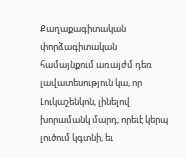Քաղաքագիտական փորձագիտական համայնքում առայժմ դեռ լավատեսություն կա, որ Լուկաշենկոն, լինելով խորամանկ մարդ, որեւէ կերպ լուծում կգտնի, եւ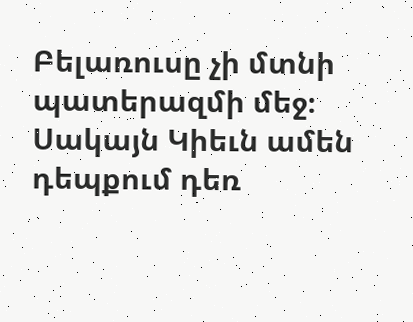Բելառուսը չի մտնի պատերազմի մեջ։ Սակայն Կիեւն ամեն դեպքում դեռ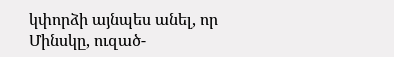կփորձի այնպես անել, որ Մինսկը, ուզած-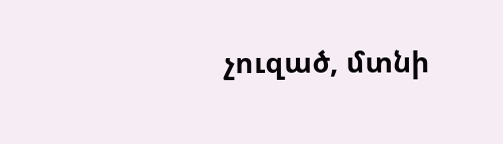չուզած, մտնի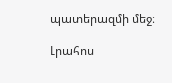պատերազմի մեջ։

Լրահոս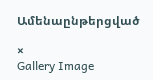Ամենաընթերցված

×
Gallery Image